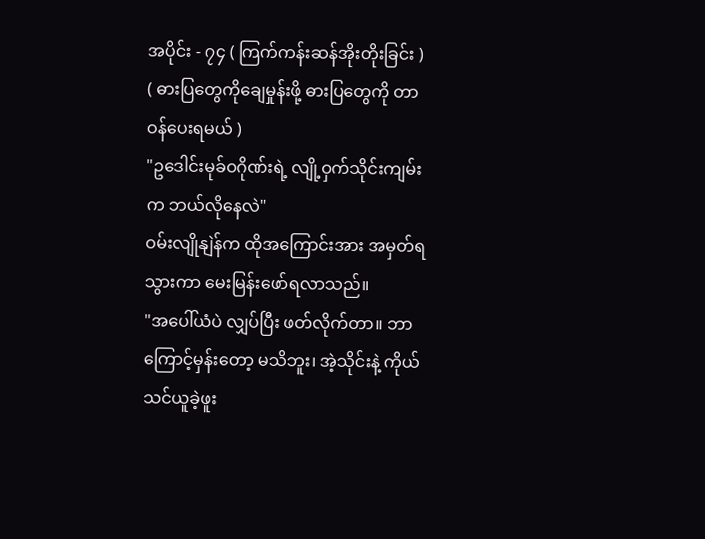အပိုင်း - ၇၄ ( ကြက်ကန်းဆန်အိုးတိုးခြင်း )
( ဓားပြတွေကိုချေမှုန်းဖို့ ဓားပြတွေကို တာဝန်ပေးရမယ် )
"ဥဒေါင်းမုခ်ဝဂိုဏ်းရဲ့ လျို့ဝှက်သိုင်းကျမ်းက ဘယ်လိုနေလဲ"
ဝမ်းလျိုနျဲန်က ထိုအကြောင်းအား အမှတ်ရသွားကာ မေးမြန်းဖော်ရလာသည်။
"အပေါ်ယံပဲ လျှပ်ပြီး ဖတ်လိုက်တာ။ ဘာကြောင့်မှန်းတော့ မသိဘူး၊ အဲ့သိုင်းနဲ့ ကိုယ်သင်ယူခဲ့ဖူး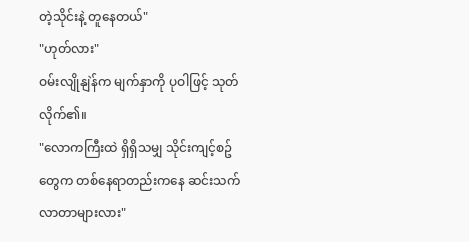တဲ့သိုင်းနဲ့ တူနေတယ်"
"ဟုတ်လား"
ဝမ်းလျိုနျဲန်က မျက်နှာကို ပုဝါဖြင့် သုတ်လိုက်၏။
"လောကကြီးထဲ ရှိရှိသမျှ သိုင်းကျင့်စဥ်တွေက တစ်နေရာတည်းကနေ ဆင်းသက်လာတာများလား"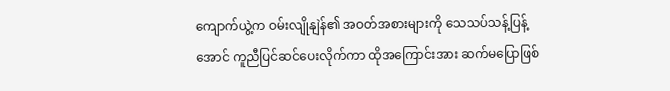ကျောက်ယွဲ့က ဝမ်းလျိုနျဲန်၏ အဝတ်အစားများကို သေသပ်သန့်ပြန့်အောင် ကူညီပြင်ဆင်ပေးလိုက်ကာ ထိုအကြောင်းအား ဆက်မပြောဖြစ်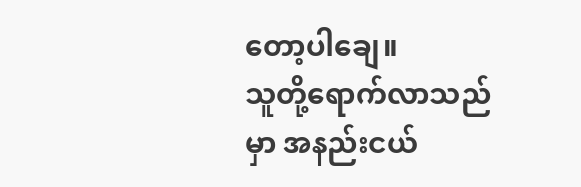တော့ပါချေ။
သူတို့ရောက်လာသည်မှာ အနည်းငယ်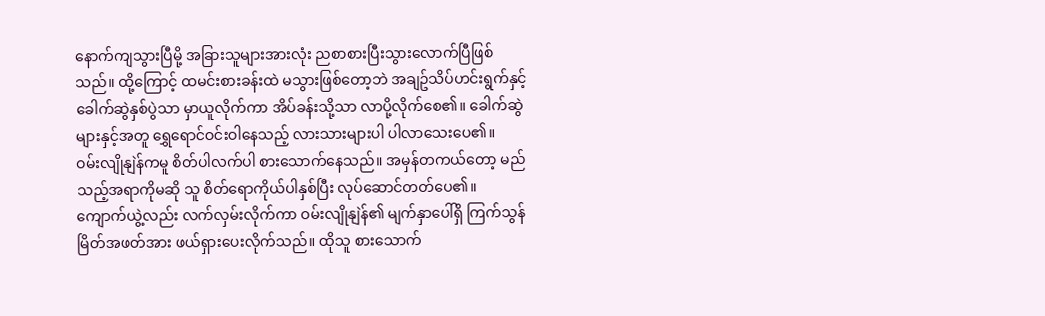နောက်ကျသွားပြီမို့ အခြားသူများအားလုံး ညစာစားပြီးသွားလောက်ပြီဖြစ်သည်။ ထို့ကြောင့် ထမင်းစားခန်းထဲ မသွားဖြစ်တော့ဘဲ အချဥ်သိပ်ဟင်းရွက်နှင့် ခေါက်ဆွဲနှစ်ပွဲသာ မှာယူလိုက်ကာ အိပ်ခန်းသို့သာ လာပို့လိုက်စေ၏။ ခေါက်ဆွဲများနှင့်အတူ ရွှေရောင်ဝင်းဝါနေသည့် လားသားများပါ ပါလာသေးပေ၏။
ဝမ်းလျိုနျဲန်ကမူ စိတ်ပါလက်ပါ စားသောက်နေသည်။ အမှန်တကယ်တော့ မည်သည့်အရာကိုမဆို သူ စိတ်ရောကိုယ်ပါနှစ်ပြီး လုပ်ဆောင်တတ်ပေ၏။
ကျောက်ယွဲ့လည်း လက်လှမ်းလိုက်ကာ ဝမ်းလျိုနျဲန်၏ မျက်နှာပေါ်ရှိ ကြက်သွန်မြိတ်အဖတ်အား ဖယ်ရှားပေးလိုက်သည်။ ထိုသူ စားသောက်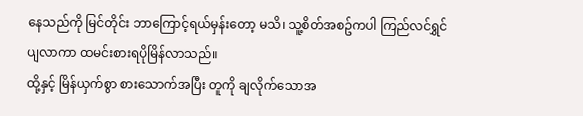နေသည်ကို မြင်တိုင်း ဘာကြောင့်ရယ်မှန်းတော့ မသိ၊ သူ့စိတ်အစဥ်ကပါ ကြည်လင်ရွှင်ပျလာကာ ထမင်းစားရပိုမြိန်လာသည်။
ထို့နှင့် မြိန်ယှက်စွာ စားသောက်အပြီး တူကို ချလိုက်သောအ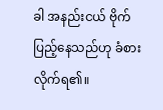ခါ အနည်းငယ် ဗိုက်ပြည့်နေသည်ဟု ခံစားလိုက်ရ၏။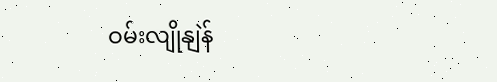ဝမ်းလျိုနျဲန်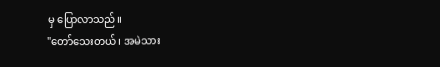မှ ပြောလာသည်။
"တော်သေးတယ်၊ အမဲသား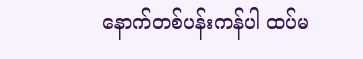နောက်တစ်ပန်းကန်ပါ ထပ်မ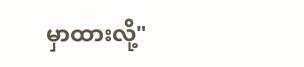မှာထားလို့"